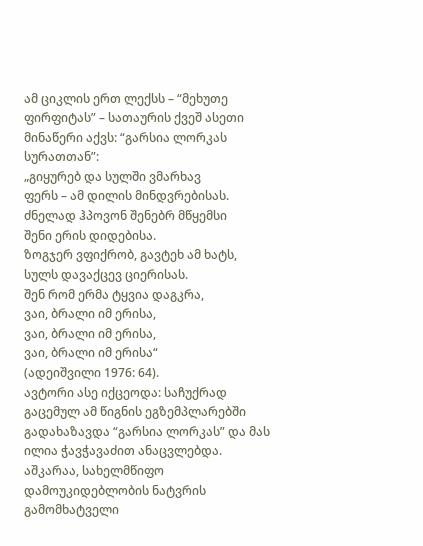ამ ციკლის ერთ ლექსს – “მეხუთე ფირფიტას” – სათაურის ქვეშ ასეთი მინაწერი აქვს: “გარსია ლორკას სურათთან”:
„გიყურებ და სულში ვმარხავ
ფერს – ამ დილის მინდვრებისას.
ძნელად ჰპოვონ შენებრ მწყემსი
შენი ერის დიდებისა.
ზოგჯერ ვფიქრობ, გავტეხ ამ ხატს,
სულს დავაქცევ ციერისას.
შენ რომ ერმა ტყვია დაგკრა,
ვაი, ბრალი იმ ერისა,
ვაი, ბრალი იმ ერისა,
ვაი, ბრალი იმ ერისა“
(ადეიშვილი 1976: 64).
ავტორი ასე იქცეოდა: საჩუქრად გაცემულ ამ წიგნის ეგზემპლარებში გადახაზავდა “გარსია ლორკას” და მას ილია ჭავჭავაძით ანაცვლებდა.
აშკარაა, სახელმწიფო დამოუკიდებლობის ნატვრის გამომხატველი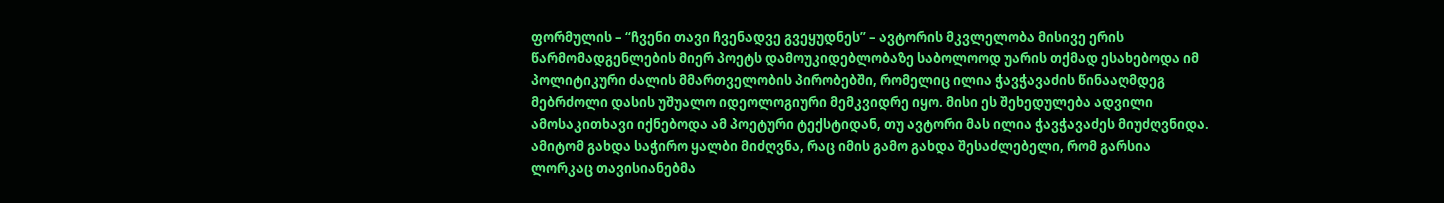ფორმულის – “ჩვენი თავი ჩვენადვე გვეყუდნეს” – ავტორის მკვლელობა მისივე ერის წარმომადგენლების მიერ პოეტს დამოუკიდებლობაზე საბოლოოდ უარის თქმად ესახებოდა იმ პოლიტიკური ძალის მმართველობის პირობებში, რომელიც ილია ჭავჭავაძის წინააღმდეგ მებრძოლი დასის უშუალო იდეოლოგიური მემკვიდრე იყო. მისი ეს შეხედულება ადვილი ამოსაკითხავი იქნებოდა ამ პოეტური ტექსტიდან, თუ ავტორი მას ილია ჭავჭავაძეს მიუძღვნიდა. ამიტომ გახდა საჭირო ყალბი მიძღვნა, რაც იმის გამო გახდა შესაძლებელი, რომ გარსია ლორკაც თავისიანებმა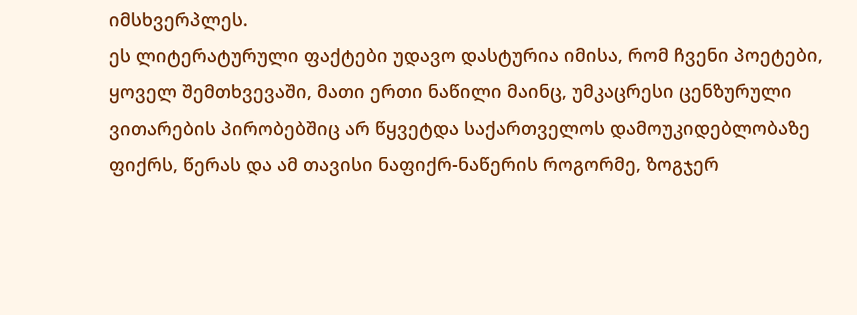იმსხვერპლეს.
ეს ლიტერატურული ფაქტები უდავო დასტურია იმისა, რომ ჩვენი პოეტები, ყოველ შემთხვევაში, მათი ერთი ნაწილი მაინც, უმკაცრესი ცენზურული ვითარების პირობებშიც არ წყვეტდა საქართველოს დამოუკიდებლობაზე ფიქრს, წერას და ამ თავისი ნაფიქრ-ნაწერის როგორმე, ზოგჯერ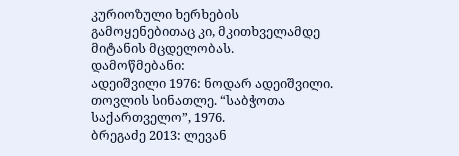კურიოზული ხერხების გამოყენებითაც კი, მკითხველამდე მიტანის მცდელობას.
დამოწმებანი:
ადეიშვილი 1976: ნოდარ ადეიშვილი. თოვლის სინათლე. “საბჭოთა საქართველო”, 1976.
ბრეგაძე 2013: ლევან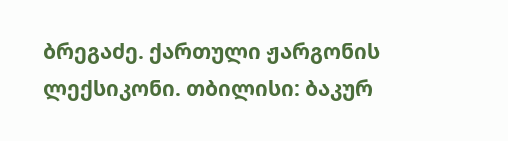ბრეგაძე. ქართული ჟარგონის ლექსიკონი. თბილისი: ბაკურ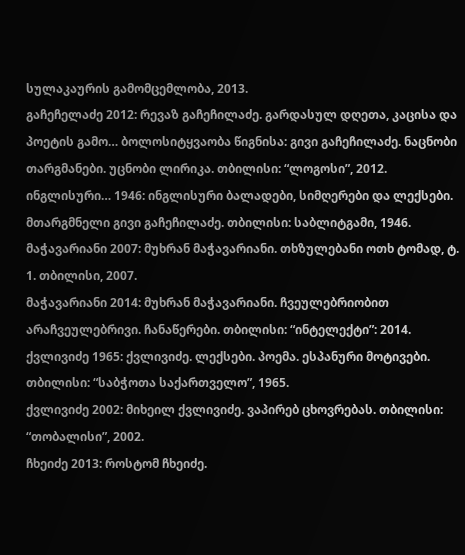სულაკაურის გამომცემლობა, 2013.
გაჩეჩელაძე 2012: რევაზ გაჩეჩილაძე. გარდასულ დღეთა, კაცისა და პოეტის გამო… ბოლოსიტყვაობა წიგნისა: გივი გაჩეჩილაძე. ნაცნობი თარგმანები. უცნობი ლირიკა. თბილისი: “ლოგოსი”, 2012.
ინგლისური… 1946: ინგლისური ბალადები, სიმღერები და ლექსები. მთარგმნელი გივი გაჩეჩილაძე. თბილისი: საბლიტგამი, 1946.
მაჭავარიანი 2007: მუხრან მაჭავარიანი. თხზულებანი ოთხ ტომად, ტ. 1. თბილისი, 2007.
მაჭავარიანი 2014: მუხრან მაჭავარიანი. ჩვეულებრიობით არაჩვეულებრივი. ჩანაწერები. თბილისი: “ინტელექტი”: 2014.
ქვლივიძე 1965: ქვლივიძე. ლექსები. პოემა. ესპანური მოტივები. თბილისი: “საბჭოთა საქართველო”, 1965.
ქვლივიძე 2002: მიხეილ ქვლივიძე. ვაპირებ ცხოვრებას. თბილისი: “თობალისი”, 2002.
ჩხეიძე 2013: როსტომ ჩხეიძე.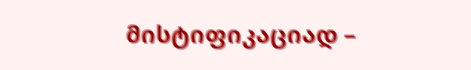მისტიფიკაციად –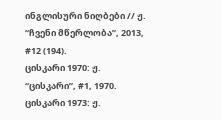ინგლისური ნიღბები // ჟ. “ჩვენი მწერლობა”, 2013, #12 (194).
ცისკარი 1970: ჟ. “ცისკარი”, #1, 1970.
ცისკარი 1973: ჟ.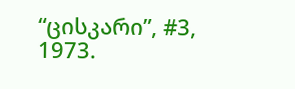“ცისკარი”, #3, 1973.